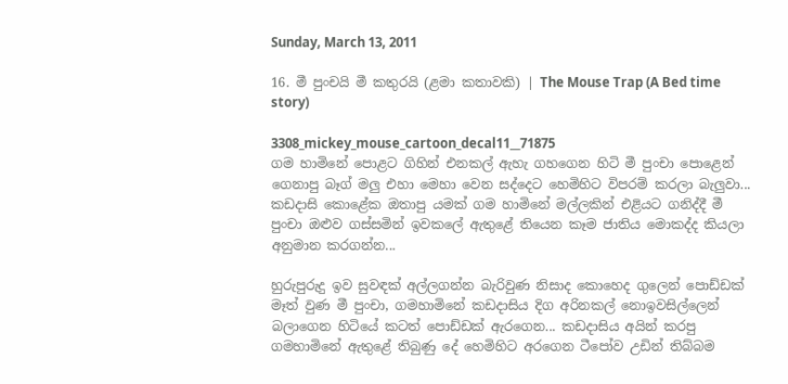Sunday, March 13, 2011

16. මී පුංචයි මී කතුරයි (ළමා කතාවකි) | The Mouse Trap (A Bed time story)

3308_mickey_mouse_cartoon_decal11__71875
ගම හාමිනේ පොළට ගිහින් එනකල් ඇහැ ගහගෙන හිටි මී පුංචා පොළෙන් ගෙනාපු බෑග් මලු එහා මෙහා වෙන සද්දෙට හෙමිහිට විපරම් කරලා බැලුවා... කඩදාසි කොළේක ඔතාපු යමක් ගම හාමිනේ මල්ලකින් එළියට ගනිද්දී මී පුංචා ඔළුව ගස්සමින් ඉවකලේ ඇතුළේ තියෙන කෑම ජාතිය මොකද්ද කියලා අනුමාන කරගන්න...

හුරුපුරුදු ඉව සුවඳක් අල්ලගන්න බැරිවුණ නිසාද කොහෙද ගුලෙන් පොඩ්ඩක් මෑත් වුණ මී පුංචා, ගමහාමිනේ කඩදාසිය දිග අරිනකල් නොඉවසිල්ලෙන් බලාගෙන හිටියේ කටත් පොඩ්ඩක් ඇරගෙන... කඩදාසිය අයින් කරපු ගමහාමිනේ ඇතුළේ තිබුණු දේ හෙමිහිට අරගෙන ටීපෝව උඩින් තිබ්බම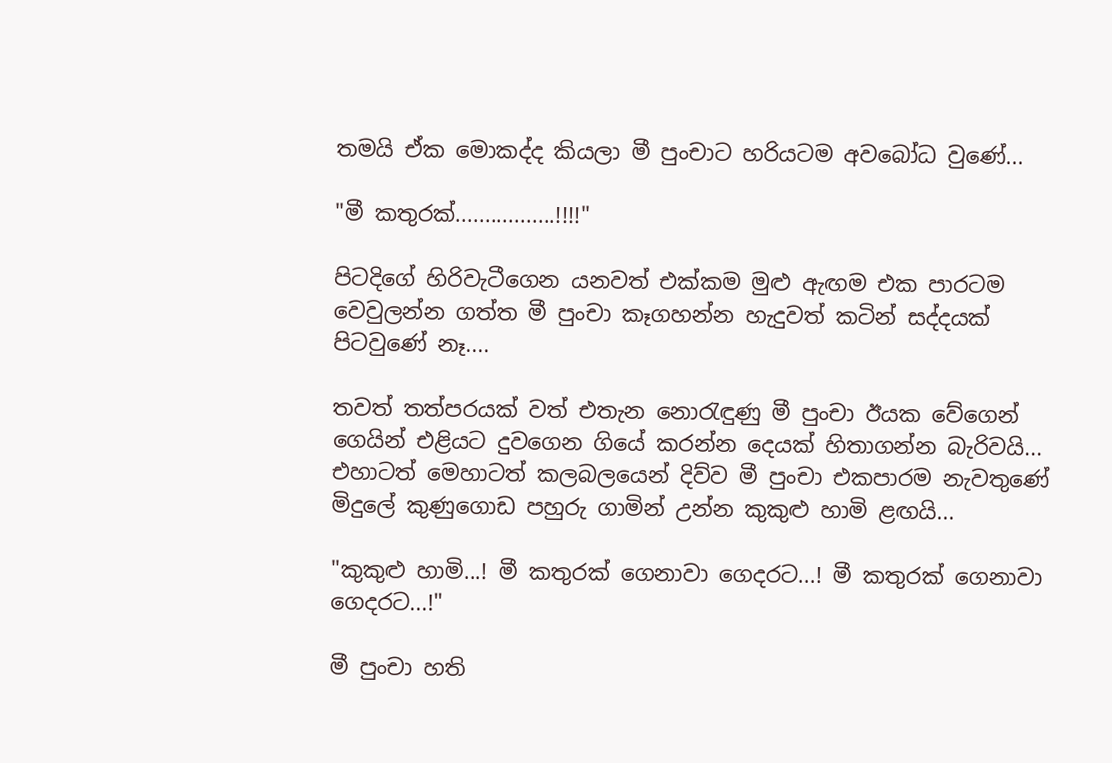තමයි ඒක මොකද්ද කියලා මී පුංචාට හරියටම අවබෝධ වුණේ...

"මී කතුරක්.................!!!!"

පිටදිගේ හිරිවැටීගෙන යනවත් එක්කම මුළු ඇඟම එක පාරටම වෙවුලන්න ගත්ත මී පුංචා කෑගහන්න හැදුවත් කටින් සද්දයක් පිටවුණේ නෑ....

තවත් තත්පරයක් වත් එතැන නො‍රැඳුණු මී පුංචා ඊයක වේගෙන් ගෙයින් එළියට දුවගෙන ගියේ කරන්න දෙයක් හිතාගන්න බැරිවයි... එහාටත් මෙහාටත් කලබලයෙන් දිව්ව මී පුංචා එකපාරම නැවතුණේ මිදුලේ කුණුගොඩ පහුරු ගාමින් උන්න කුකුළු හාමි ළඟයි...

"කුකුළු හාමි...! මී කතුරක් ගෙනාවා ගෙදරට...! මී කතුරක් ගෙනාවා ගෙදරට...!"

මී පුංචා හති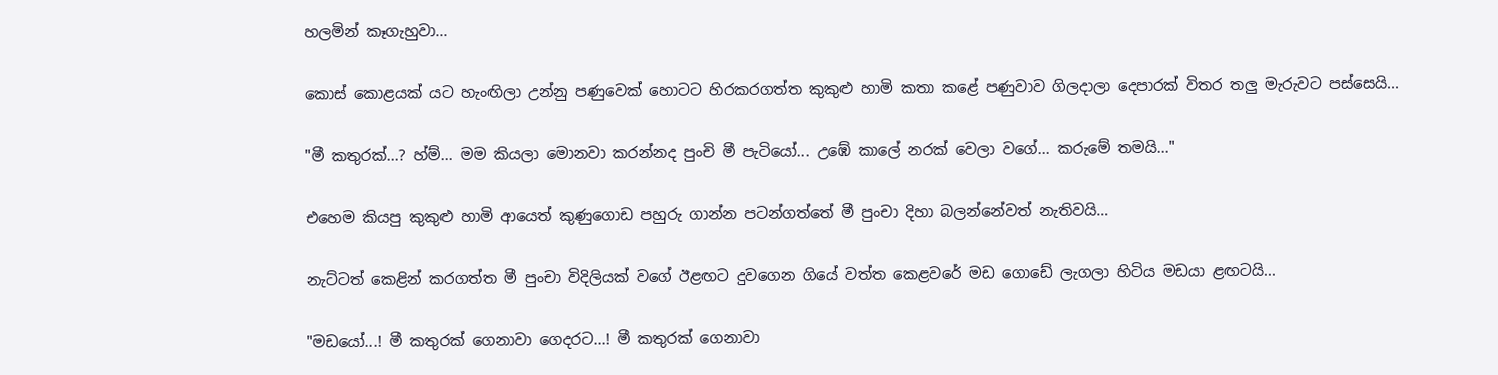හලමින් කෑගැහුවා...

කොස් කොළයක් යට හැංඟිලා උන්නු පණුවෙක් හොටට හිරකරගත්ත කුකුළු හාමි කතා කළේ පණුවාව ගිලදාලා දෙපාරක් විතර තලු මැරුවට පස්සෙයි...

"මී කතුරක්...? හ්ම්... මම කියලා මොනවා කරන්නද පුංචි මී පැටියෝ... උඹේ කාලේ නරක් වෙලා වගේ... කරුමේ තමයි..."

එහෙම කියපු කුකුළු හාමි ආයෙත් කුණුගොඩ පහුරු ගාන්න පටන්ගත්තේ මී පුංචා දිහා බලන්නේවත් නැතිවයි…

නැට්ටත් කෙළින් කරගත්ත මී පුංචා විදිලියක් වගේ ඊළඟට දුවගෙන ගියේ වත්ත කෙළවරේ මඩ ගොඩේ ලැගලා හිටිය මඩයා ළඟටයි...

"මඩයෝ...! මී කතුරක් ගෙනාවා ගෙදරට...! මී කතුරක් ගෙනාවා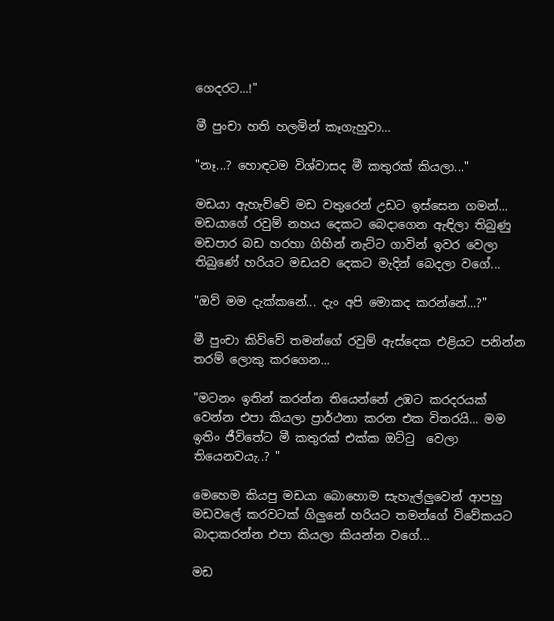ගෙදරට...!"

මී පුංචා හති හලමින් කෑගැහුවා…

"නෑ...? හොඳටම විශ්වාසද මී කතුරක් කියලා..."

මඩයා ඇහැව්වේ මඩ වතුරෙන් උඩට ඉස්සෙන ගමන්... මඩයාගේ රවුම් නහය දෙකට බෙදාගෙන ඇඳිලා තිබුණු මඩපාර බඩ හරහා ගිහින් නැට්ට ගාවින් ඉවර වෙලා තිබුණේ හරියට මඩයව දෙකට මැදින් බෙදලා වගේ...

"ඔව් මම දැක්කනේ... දැං අපි මොකද කරන්නේ...?"

මී පුංචා කිව්වේ තමන්ගේ රවුම් ඇස්දෙක එළියට පනින්න තරම් ලොකු කරගෙන...

"මටනං ඉතින් කරන්න තියෙන්නේ උඹට කරදරයක් වෙන්න එපා කියලා ප්‍රාර්ථනා කරන එක විතරයි... මම ඉතිං ජීවිතේට මී කතුරක් එක්ක ඔට්ටු  වෙලා තියෙනවයැ..? "

මෙහෙම කියපු මඩයා බොහොම සැහැල්ලුවෙන් ආපහු මඩවලේ කරවටක් ගිලුනේ හරියට තමන්ගේ විවේකයට බාදාකරන්න එපා කියලා කියන්න වගේ...

මඩ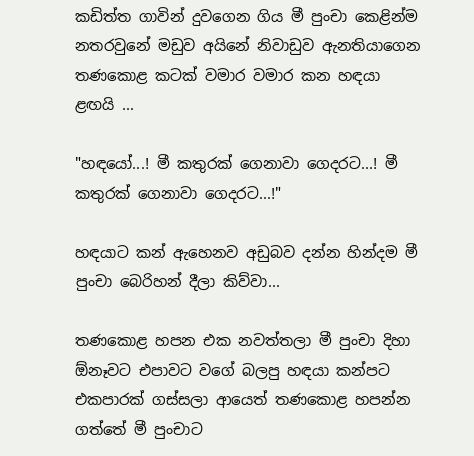කඩිත්ත ගාවින් දුවගෙන ගිය මී පුංචා කෙළින්ම නතරවුනේ මඩුව අයිනේ නිවාඩුව ඇනතියාගෙන තණකොළ කටක් වමාර වමාර කන හඳයා ළඟයි ...

"හඳයෝ...! මී කතුරක් ගෙනාවා ගෙදරට...! මී කතුරක් ගෙනාවා ගෙදරට...!"

හඳයාට කන් ඇහෙනව අඩුබව දන්න හින්දම මී පුංචා බෙරිහන් දීලා කිව්වා...

තණකොළ හපන එක නවත්තලා මී පුංචා දිහා ඕනෑවට එපාවට වගේ බලපු හඳයා කන්පට එකපාරක් ගස්සලා ආයෙත් තණකොළ හපන්න ගත්තේ මී පුංචාට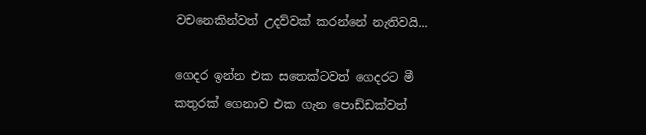වචනෙකින්වත් උදව්වක් කරන්නේ නැතිවයි...

ගෙදර ඉන්න එක සතෙක්ටවත් ගෙදරට මී කතුරක් ගෙනාව එක ගැන පොඩ්ඩක්වත්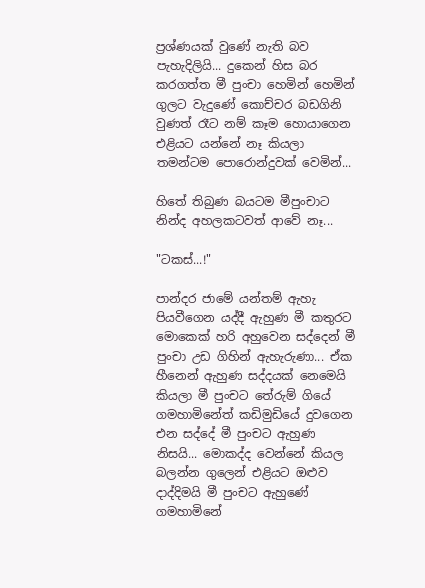ප්‍රශ්ණයක් වුණේ නැති බව පැහැදිලියි... දුකෙන් හිස බර කරගත්ත මී පුංචා හෙමින් හෙමින් ගුලට වැදුණේ කොච්චර බඩගිනි වුණත් රෑට නම් කෑම හොයාගෙන එළියට යන්නේ නෑ කියලා තමන්ටම පොරොන්දුවක් වෙමින්...

හිතේ තිබුණ බයටම මීපුංචාට නින්ද අහලකටවත් ආවේ නෑ...

"ටකස්...!"

පාන්දර ජාමේ යන්තම් ඇහැ පියවීගෙන යද්දී ඇහුණ මී කතුරට මොකෙක් හරි අහුවෙන සද්දෙන් මී පුංචා උඩ ගිහින් ඇහැරුණා... ඒක හීනෙන් ඇහුණ සද්දයක් නෙමෙයි කියලා මී පුංචට තේරුම් ගියේ ගමහාමිනේත් කඩිමුඩියේ දුවගෙන එන සද්දේ මී පුංචට ඇහුණ නිසයි... මොකද්ද වෙන්නේ කියල බලන්න ගුලෙන් එළියට ඔළුව දාද්දිමයි මී පුංචට ඇහුණේ ගමහාමිනේ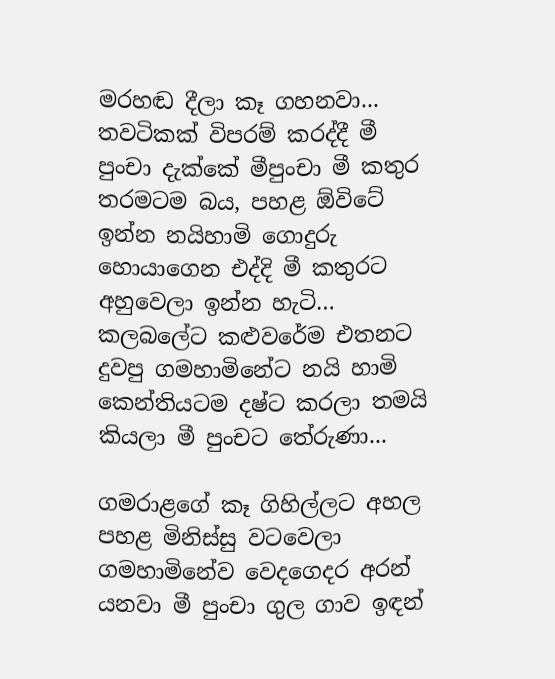මරහඬ දීලා කෑ ගහනවා... තවටිකක් විපරම් කරද්දී මී පුංචා දැක්කේ මීපුංචා මී කතුර තරමටම බය, පහළ ඕවිටේ ඉන්න නයිහාමි ගොදුරු හොයාගෙන එද්දි මී කතුරට අහුවෙලා ඉන්න හැටි… කලබලේට කළුවරේම එතනට දුවපු ගමහාමිනේට නයි හාමි කෙන්තියටම දෂ්ට කරලා තමයි කියලා මී පුංචට තේරුණා...

ගමරාළගේ කෑ ගිහිල්ලට අහල පහළ මිනිස්සු වටවෙලා ගමහාමිනේව වෙදගෙදර අරන් යනවා මී පුංචා ගුල ගාව ඉඳන්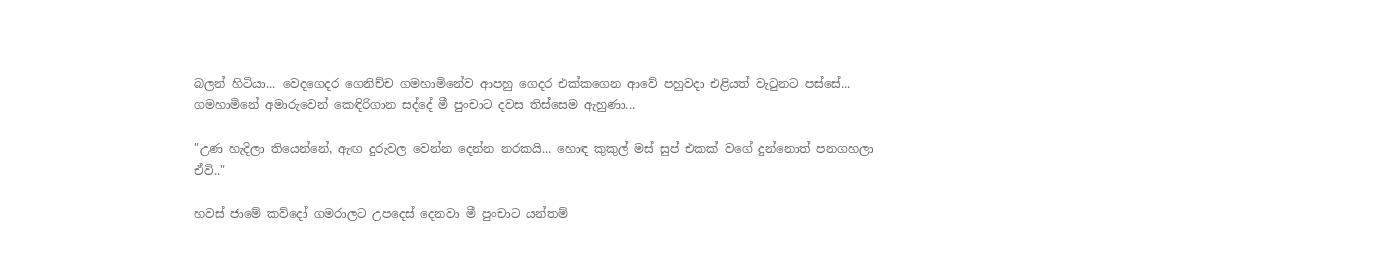බලන් හිටියා... වෙදගෙදර ගෙනිච්ච ගමහාමිනේව ආපහු ගෙදර එක්කගෙන ආවේ පහුවදා එළියත් වැ‍ටුනට පස්සේ... ගමහාමිනේ අමාරුවෙන් කෙඳිරිගාන සද්දේ මී පුංචාට දවස තිස්සෙම ඇහුණා...

"උණ හැදිලා තියෙන්නේ, ඇඟ දුරුවල වෙන්න දෙන්න නරකයි... හොඳ කුකුල් මස් සුප් එකක් වගේ දුන්නොත් පනගහලා ඒවි.."

හවස් ජාමේ කව්දෝ ගමරාලට උපදෙස් දෙනවා මී පුංචාට යන්තම්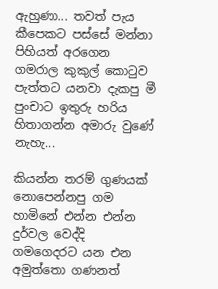ඇහුණා... තවත් පැය කීපෙකට පස්සේ මන්නා පිහියත් අරගෙන ගමරාල කුකුල් කො‍ටුව පැත්තට යනවා දැකපු මී පුංචාට ඉතුරු හරිය හිතාගන්න අමාරු වුණේ නැහැ...

කියන්න තරම් ගුණයක් නොපෙන්නපු ගම හාමිනේ එන්න එන්න දුර්වල වෙද්දි ගමගෙදරට යන එන අමුත්තො ගණනත්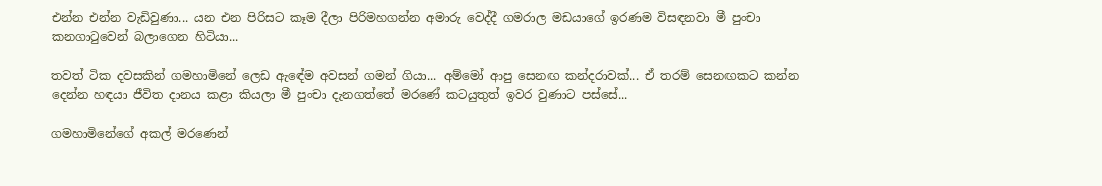එන්න එන්න වැඩිවුණා... යන එන පිරිසට කෑම දීලා පිරිමහගන්න අමාරු වෙද්දී ගමරාල මඩයාගේ ඉරණම විසඳනවා මී පුංචා කනගා‍ටුවෙන් බලාගෙන හිටියා...

තවත් ටික දවසකින් ගමහාමිනේ ලෙඩ ඇඳේම අවසන් ගමන් ගියා... අම්මෝ ආපු සෙනඟ කන්දරාවක්... ඒ තරම් සෙනඟකට කන්න දෙන්න හඳයා ජීවිත දානය කළා කියලා මී පුංචා දැනගත්තේ මරණේ කටයුතුත් ඉවර වුණාට පස්සේ...

ගමහාමිනේගේ අකල් මරණෙන්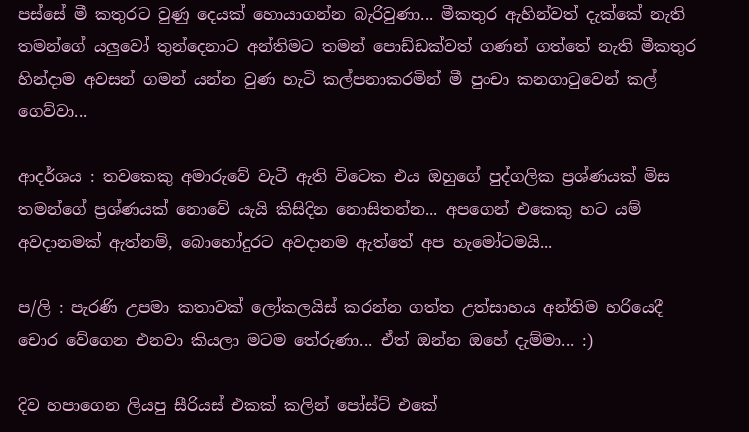පස්සේ මී කතුරට වුණු දෙයක් හොයාගන්න බැරිවුණා... මීකතුර ඇහින්වත් දැක්කේ නැති තමන්ගේ යලුවෝ තුන්දෙනාට අන්තිමට තමන් පොඩ්ඩක්වත් ගණන් ගත්තේ නැති මීකතුර හින්දාම අවසන් ගමන් යන්න වුණ හැටි කල්පනාකරමින් මී පුංචා කනගා‍ටුවෙන් කල් ගෙව්වා...

ආදර්ශය : තවකෙකු අමාරුවේ වැටී ඇති විටෙක එය ඔහුගේ පුද්ගලික ප්‍රශ්ණයක් මිස තමන්ගේ ප්‍රශ්ණයක් නොවේ යැයි කිසිදින නොසිතන්න... අපගෙන් එකෙකු හට යම් අවදානමක් ඇත්නම්, බොහෝදුරට අවදානම ඇත්තේ අප හැමෝටමයි...

ප/ලි : පැරණි උපමා කතාවක් ලෝකලයිස් කරන්න ගත්ත උත්සාහය අන්තිම හරියෙදී චොර වේගෙන එනවා කියලා මටම තේරුණා... ඒත් ඔන්න ඔහේ දැම්මා... :)

දිව හපාගෙන ලියපු සීරියස් එකක් කලින් පෝස්ට් එකේ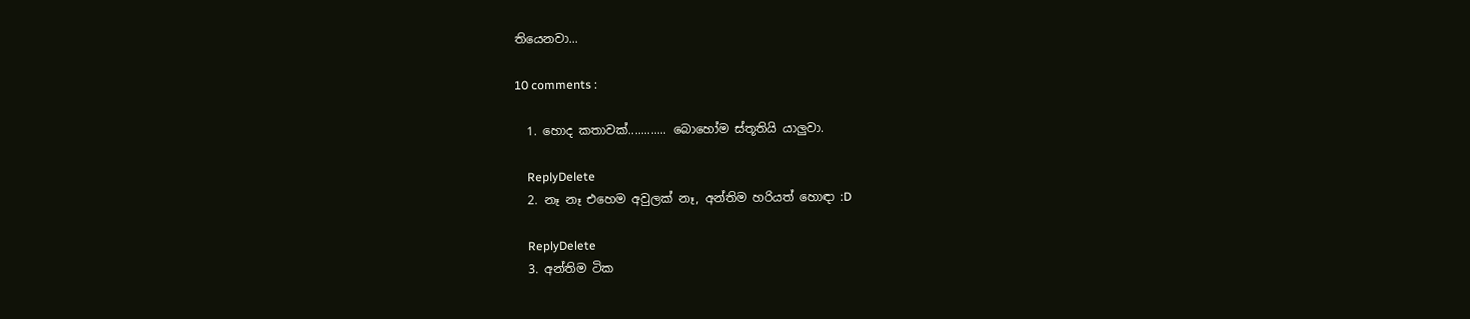තියෙනවා...

10 comments :

  1. හොද කතාවක්............ බොහෝම ස්තූතියි යාලුවා.

    ReplyDelete
  2. නෑ නෑ එහෙම අවුලක් නෑ, අන්තිම හරියත් හොඳා :D

    ReplyDelete
  3. අන්තිම ටික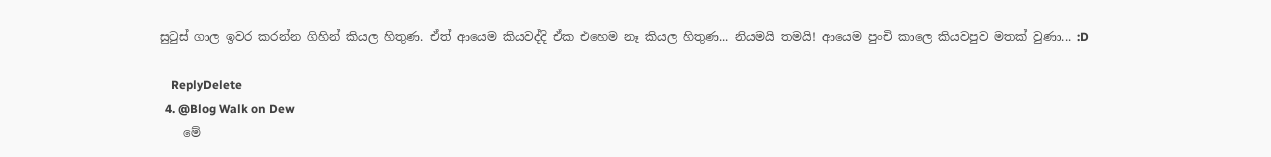සුටුස් ගාල ඉවර කරන්න ගිහින් කියල හිතුණ. ඒත් ආයෙම කියවද්දි ඒක එහෙම නෑ කියල හිතුණ... නියමයි තමයි! ආයෙම පුංචි කාලෙ කියවපුව මතක් වුණා... :D

    ReplyDelete
  4. @Blog Walk on Dew
    මේ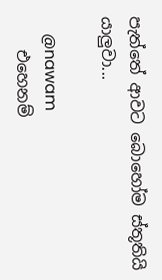පැත්තේ ආවට බොහෝම ස්තූතියි යාලුවා...

    @nawam
    එහෙනම්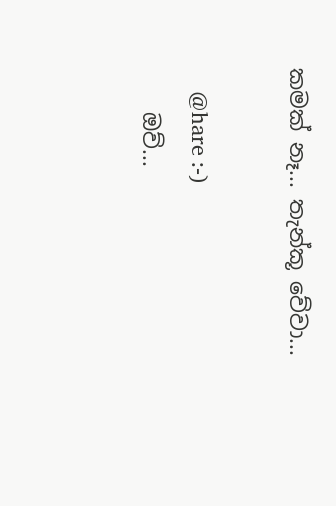කමක් නෑ... තැන්කූ වේවා...

    @hare :-)
    ඔව්...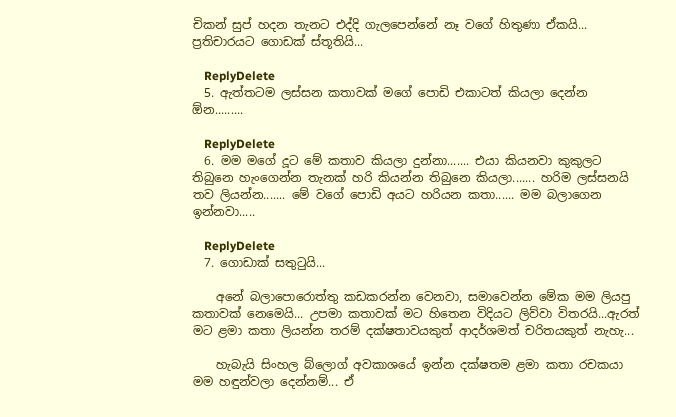චිකන් සුප් හදන තැනට එද්දි ගැලපෙන්නේ නෑ වගේ හිතුණා ඒකයි... ප්‍රතිචාරයට ගොඩක් ස්තූතියි...

    ReplyDelete
  5. ඇත්තටම ලස්සන කතාවක් මගේ පොඩි එකාටත් කියලා දෙන්න ඕන.........

    ReplyDelete
  6. මම මගේ දූට මේ කතාව කියලා දුන්නා....... එයා කියනවා කුකුලට තිබුනෙ හැංගෙන්න තැනක් හරි කියන්න තිබුනෙ කියලා....... හරිම ලස්සනයි තව ලියන්න....... මේ වගේ පොඩි අයට හරියන කතා...... මම බලාගෙන ඉන්නවා.....

    ReplyDelete
  7. ගොඩාක් සතු‍ටුයි...

    අනේ බලාපොරොත්තු කඩකරන්න වෙනවා, සමාවෙන්න මේක මම ලියපු කතාවක් නෙමෙයි... උපමා කතාවක් මට හිතෙන විදියට ලිව්වා විතරයි...ඇරත් මට ළමා කතා ලියන්න තරම් දක්ෂතාවයකුත් ආදර්ශමත් චරිතයකුත් නැහැ...

    හැබැයි සිංහල බ්ලොග් අවකාශයේ ඉන්න දක්ෂතම ළමා කතා රචකයා මම හඳුන්වලා දෙන්නම්... ඒ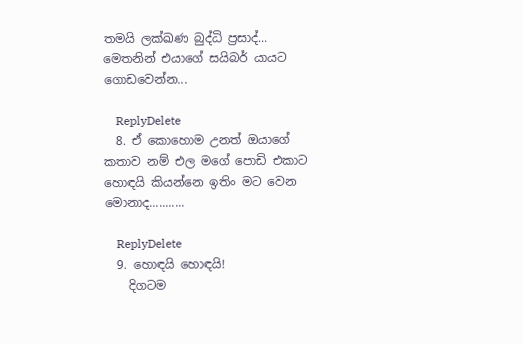තමයි ලක්ඛණ බුද්ධි ප්‍රසාද්... මෙතනින් එයාගේ සයිබර් යායට ගොඩවෙන්න...

    ReplyDelete
  8. ඒ කොහොම උනත් ඔයාගේ කතාව නම් එල මගේ පොඩි එකාට හොඳයි කියන්නෙ ඉතිං මට වෙන මොනාද...........

    ReplyDelete
  9. හොඳයි හොඳයි!
    දිගටම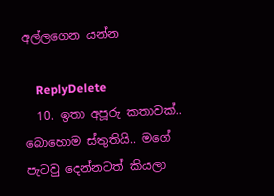අල්ලගෙන යන්න

    ReplyDelete
  10. ඉතා අපූරු කතාවක්.. බොහොම ස්තුතියි.. මගේ පැටවු දෙන්නටත් කියලා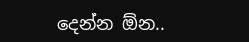දෙන්න ඕන..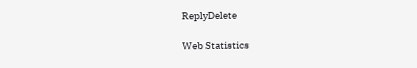ReplyDelete

Web Statistics